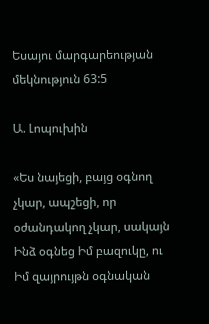Եսայու մարգարեության մեկնություն 63:5

Ա. Լոպուխին

«Ես նայեցի, բայց օգնող չկար, ապշեցի, որ օժանդակող չկար, սակայն Ինձ օգնեց Իմ բազուկը, ու Իմ զայրույթն օգնական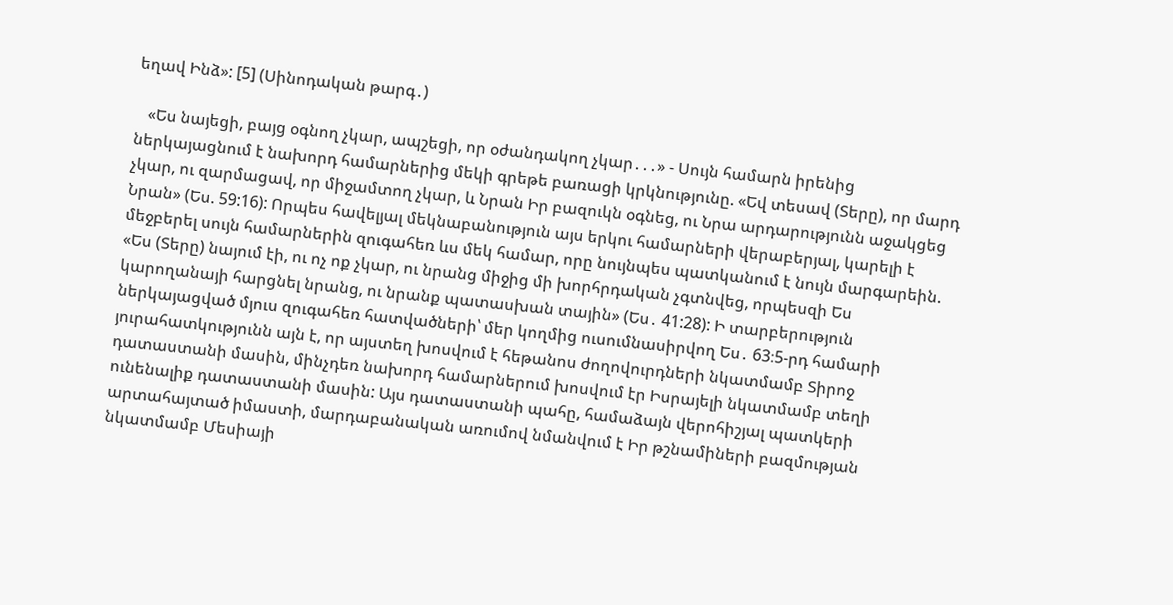եղավ Ինձ»: [5] (Սինոդական թարգ․)

   «Ես նայեցի, բայց օգնող չկար, ապշեցի, որ օժանդակող չկար․․․» - Սույն համարն իրենից ներկայացնում է նախորդ համարներից մեկի գրեթե բառացի կրկնությունը. «Եվ տեսավ (Տերը), որ մարդ չկար, ու զարմացավ, որ միջամտող չկար, և Նրան Իր բազուկն օգնեց, ու Նրա արդարությունն աջակցեց Նրան» (Ես. 59:16): Որպես հավելյալ մեկնաբանություն այս երկու համարների վերաբերյալ, կարելի է մեջբերել սույն համարներին զուգահեռ ևս մեկ համար, որը նույնպես պատկանում է նույն մարգարեին. «Ես (Տերը) նայում էի, ու ոչ ոք չկար, ու նրանց միջից մի խորհրդական չգտնվեց, որպեսզի Ես կարողանայի հարցնել նրանց, ու նրանք պատասխան տային» (Ես․ 41:28): Ի տարբերություն ներկայացված մյուս զուգահեռ հատվածների՝ մեր կողմից ուսումնասիրվող Ես․ 63։5-րդ համարի յուրահատկությունն այն է, որ այստեղ խոսվում է հեթանոս ժողովուրդների նկատմամբ Տիրոջ դատաստանի մասին, մինչդեռ նախորդ համարներում խոսվում էր Իսրայելի նկատմամբ տեղի ունենալիք դատաստանի մասին: Այս դատաստանի պահը, համաձայն վերոհիշյալ պատկերի արտահայտած իմաստի, մարդաբանական առումով նմանվում է Իր թշնամիների բազմության նկատմամբ Մեսիայի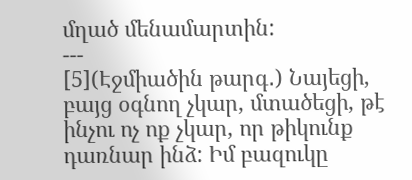մղած մենամարտին:
---
[5](Էջմիածին թարգ․) Նայեցի, բայց օգնող չկար, մտածեցի, թէ ինչու ոչ ոք չկար, որ թիկունք դառնար ինձ: Իմ բազուկը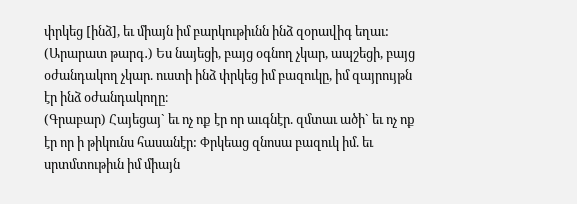փրկեց [ինձ], եւ միայն իմ բարկութիւնն ինձ զօրավիգ եղաւ:
(Արարատ թարգ․) Ես նայեցի, բայց օգնող չկար, ապշեցի, բայց օժանդակող չկար. ուստի ինձ փրկեց իմ բազուկը, իմ զայրույթն էր ինձ օժանդակողը։
(Գրաբար) Հայեցայ` եւ ոչ ոք էր որ աւգնէր. զմտաւ ածի` եւ ոչ ոք էր որ ի թիկունս հասանէր: Փրկեաց զնոսա բազուկ իմ. եւ սրտմտութիւն իմ միայն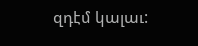զդէմ կալաւ: